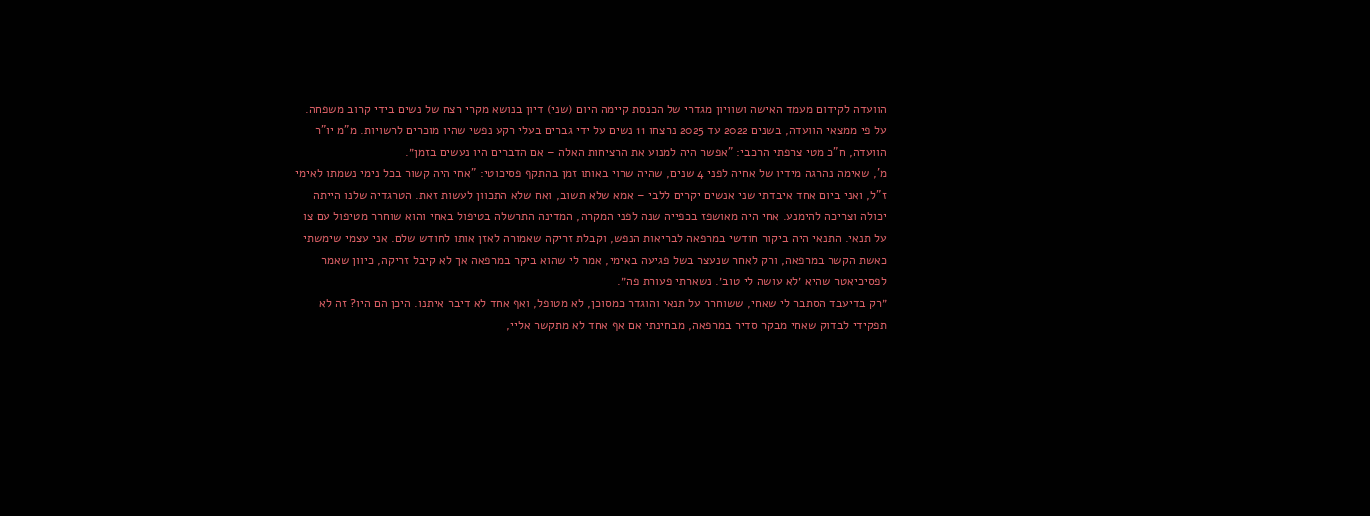הוועדה לקידום מעמד האישה ושוויון מגדרי של הכנסת קיימה היום (שני) דיון בנושא מקרי רצח של נשים בידי קרוב משפחה.
על פי ממצאי הוועדה, בשנים 2022 עד 2025 נרצחו 11 נשים על ידי גברים בעלי רקע נפשי שהיו מוכרים לרשויות. מ"מ יו"ר הוועדה, ח"כ מטי צרפתי הרכבי: "אפשר היה למנוע את הרציחות האלה – אם הדברים היו נעשים בזמן״.
מ', שאימה נהרגה מידיו של אחיה לפני 4 שנים, שהיה שרוי באותו זמן בהתקף פסיכוטי: "אחי היה קשור בכל נימי נשמתו לאימי ז"ל, ואני ביום אחד איבדתי שני אנשים יקרים ללבי – אמא שלא תשוב, ואח שלא התכוון לעשות זאת. הטרגדיה שלנו הייתה יכולה וצריכה להימנע. אחי היה מאושפז בכפייה שנה לפני המקרה, המדינה התרשלה בטיפול באחי והוא שוחרר מטיפול עם צו על תנאי. התנאי היה ביקור חודשי במרפאה לבריאות הנפש, וקבלת זריקה שאמורה לאזן אותו לחודש שלם. אני עצמי שימשתי כאשת הקשר במרפאה, ורק לאחר שנעצר בשל פגיעה באימי, אמר לי שהוא ביקר במרפאה אך לא קיבל זריקה, כיוון שאמר לפסיכיאטר שהיא ׳לא עושה לי טוב׳. נשארתי פעורת פה״.
״רק בדיעבד הסתבר לי שאחי, ששוחרר על תנאי והוגדר כמסוכן, לא מטופל, ואף אחד לא דיבר איתנו. היכן הם היו? זה לא תפקידי לבדוק שאחי מבקר סדיר במרפאה, מבחינתי אם אף אחד לא מתקשר אליי,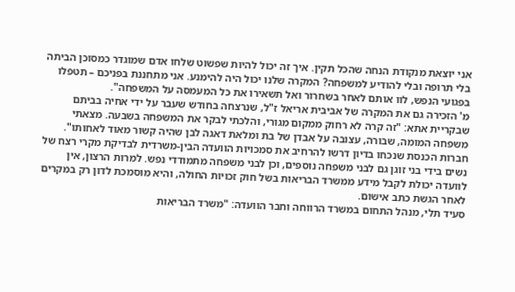אני יוצאת מנקודת הנחה שהכל תקין. איך זה יכול להיות שפשוט שלחו אדם שמוגדר כמסוכן הביתה בלי תרופה ובלי להודיע למשפחה? המקרה שלנו יכול היה להימנע. אני מתחננת בפניכם – תטפלו בפגועי הנפש, לוו אותם לאחר בשחרור ואל תשאירו את כל המעמסה על המשפחה".
מ' הזכירה גם את המקרה של אביבית אריאל ז"ל, שנרצחה בחודש שעבר על ידי אחיה בביתם שבקריית אתא: "זה קרה לא רחוק ממקום מגורי, והלכתי לבקר את המשפחה בשבעה. מצאתי משפחה המומה, שבורה, עצובה על אבדן של בת ומלאת דאגה לבן שהיה קשור מאוד לאחותו".
חברות הכנסת שנכחו בדיון דרשו להרחיב את סמכויות הוועדה הבין-משרדית לבדיקת מקרי רצח של נשים בידי בני זוגן גם לבני משפחה נוספים, וכן לבני משפחה מתמודדי נפש. למרות הרצון, אין לוועדה יכולת לקבל מידע ממשרד הבריאות בשל חוק זכויות החולה, והיא מוסמכת לדון רק במקרים לאחר הגשת כתב אישום.
סעיד תלי, מנהל התחום במשרד הרווחה וחבר הוועדה: "משרד הבריאות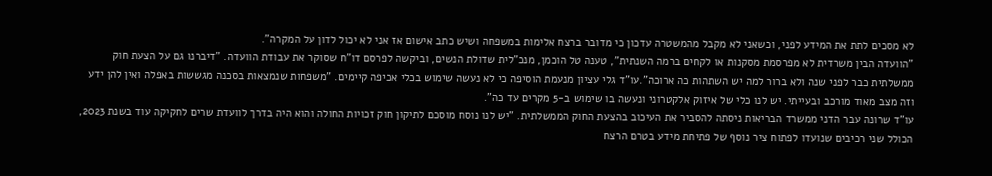לא מסכים לתת את המידע לפני, וכשאני לא מקבל מהמשטרה עדכון כי מדובר ברצח אלימות במשפחה ושיש כתב אישום אז אני לא יכול לדון על המקרה".
"הוועדה הבין משרדית לא מפרסמת מסקנות או לקחים ברמה השנתית", טענה טל הוכמן, מנכ"לית שדולת הנשים, וביקשה לפרסם דו"ח שסוקר את עבודת הוועדה. "דיברנו גם על הצעת חוק ממשלתית כבר לפני שנה ולא ברור למה יש השתהות כה ארוכה".עו"ד גלי עציון מנעמת הוסיפה כי לא נעשה שימוש בכלי אכיפה קיימים. "משפחות שנמצאות בסכנה מגששות באפלה ואין להן ידע וזה מצב מאוד מורכב ובעייתי. יש לנו כלי של איזוק אלקטרוני ונעשה בו שימוש ב-5 מקרים עד כה".
עו"ד שרונה עבר הדני ממשרד הבריאות ניסתה להסביר את העיכוב בהצעת החוק הממשלתית. "יש לנו נוסח מוסכם לתיקון חוק זכויות החולה והוא היה בדרך לוועדת שרים לחקיקה עוד בשנת 2023, הכולל שני רכיבים שנועדו לפתוח ציר נוסף של פתיחת מידע בטרם הרצח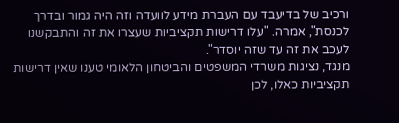ורכיב של בדיעבד עם העברת מידע לוועדה וזה היה גמור ובדרך לכנסת", אמרה. "עלו דרישות תקציביות שעצרו את זה והתבקשנו לעכב את זה עד שזה יוסדר".
מנגד, נציגות משרדי המשפטים והביטחון הלאומי טענו שאין דרישות תקציביות כאלו, לכן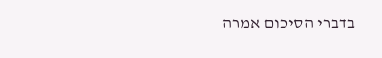בדברי הסיכום אמרה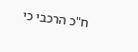ח"כ הרכבי כי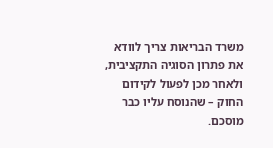משרד הבריאות צריך לוודא את פתרון הסוגיה התקציבית, ולאחר מכן לפעול לקידום החוק – שהנוסח עליו כבר מוסכם.